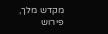מקדש מלך, פירוש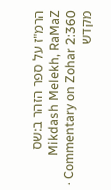הרמ"ז על ספר הזהר ב:שס
Mikdash Melekh, RaMaZ Commentary on Zohar 2:360 · מקדש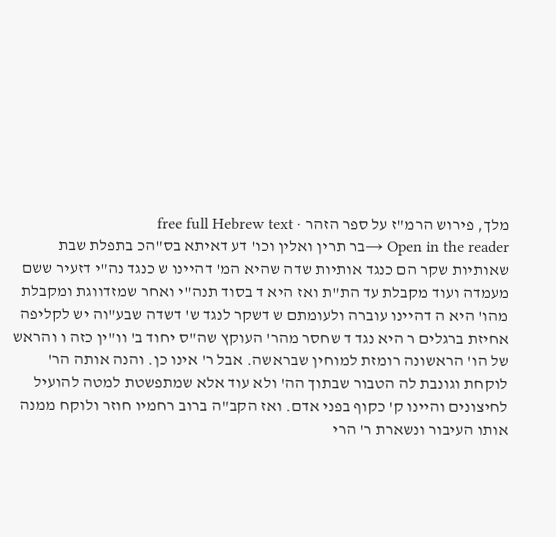מלך, פירוש הרמ"ז על ספר הזהר · free full Hebrew text
Open in the reader →בר תרין ואלין וכו' דע דאיתא בס"הכ בתפלת שבת שאותיות שקר הם כנגד אותיות שדה שהיא המ' דהיינו ש כנגד נה"י דזעיר ששם מעמדה ועוד מקבלת עד הת"ת ואז היא ד בסוד תנה"י ואחר שמזדווגת ומקבלת מהו' היא ה דהיינו עוברה ולעומתם ש דשקר לנגד ש' דשדה שבע"וה יש לקליפה אחיזת ברגלים ר היא נגד ד שחסר מהר' העוקץ שה"ס יחוד ב' וו"ין כזה ו והראש של הו' הראשונה רומזת למוחין שבראשה. אבל ר' אינו כן. והנה אותה הר' לוקחת וגונבת לה הטבור שבתוך הה' ולא עוד אלא שמתפשטת למטה להועיל לחיצונים והיינו ק' כקוף בפני אדם. ואז הקב"ה ברוב רחמיו חוזר ולוקח ממנה אותו העיבור ונשארת ר' הרי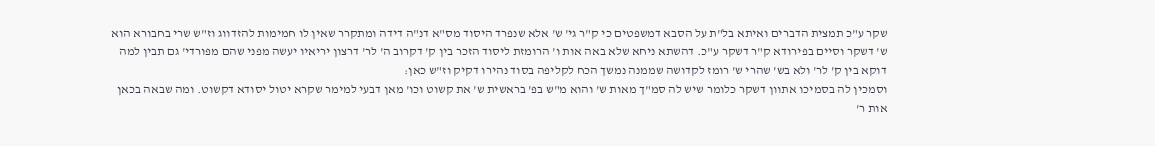שקר ע"כ תמצית הדברים ואיתא בל"ת על הסבא דמשפטים כי ק"ר גי' ש' אלא שנפרד היסוד מס"א דנ"ה דידה ומתקרר שאין לו חמימות להזדווג וז"ש שרי בחבורא הוא ש' דשקר וסיים בפירודא ק"ר דשקר ע"כ. דהשתא ניחא שלא באה אות ו' הרומזת ליסוד הזכר בין ק' דקרוב ה' לר' דרצון יריאיו יעשה מפני שהם מפורדי' גם תבין למה דוקא בין ק' לר' ולא בש' שהרי ש' רומז לקדושה שממנה נמשך הכח לקליפה בסוד נהירו דקיק וז"ש כאן:
וסמכין לה בסמיכו אתוון דשקר כלומר שיש לה סמ"ך מאות ש' והוא מ"ש בפ' בראשית ש' את קשוט וכו' מאן דבעי למימר שקרא יטול יסודא דקשוט. ומה שבאה בכאן אות ר'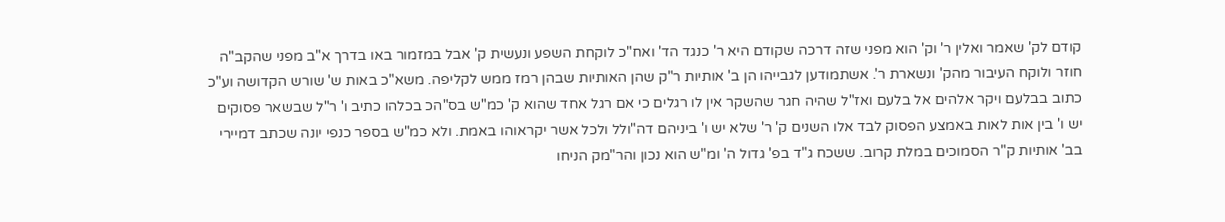קודם לק' שאמר ואלין ר' וק' הוא מפני שזה דרכה שקודם היא ר' כנגד הד' ואח"כ לוקחת השפע ונעשית ק' אבל במזמור באו בדרך א"ב מפני שהקב"ה חוזר ולוקח העיבור מהק' ונשארת ר'. אשתמודען לגבייהו הן ב' אותיות ר"ק שהן האותיות שבהן רמז ממש לקליפה. משא"כ באות ש' שורש הקדושה וע"כ כתוב בבלעם ויקר אלהים אל בלעם ואז"ל שהיה חגר שהשקר אין לו רגלים כי אם רגל אחד שהוא ק' כמ"ש בס"הכ בכלהו כתיב ו' ר"ל שבשאר פסוקים יש ו' בין אות לאות באמצע הפסוק לבד אלו השנים ק' ר' שלא יש ו' ביניהם דה"ולל ולכל אשר יקראוהו באמת. ולא כמ"ש בספר כנפי יונה שכתב דמיירי בב' אותיות ק"ר הסמוכים במלת קרוב. ששכח ג"ד בפ' גדול ה' ומ"ש הוא נכון והר"מק הניחו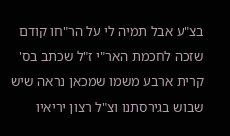בצ"ע אבל תמיה לי על הר"חו קודם שזכה לחכמת האר"י ז"ל שכתב בס' קרית ארבע משמו שמכאן נראה שיש שבוש בגירסתנו וצ"ל רצון יריאיו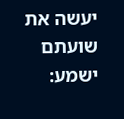יעשה את שועתם ישמע: